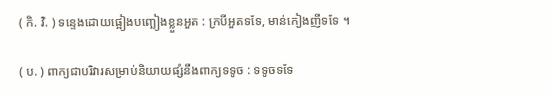( កិ. វិ. ) ទន្ទេងដោយផ្អៀងបញ្ឆៀងខ្លួនអួត : ក្របីអួតទទែ, មាន់កៀងញីទទែ ។

( ប. ) ពាក្យជាបរិវារសម្រាប់និយាយផ្សំនឹងពាក្យទទូច : ទទូចទទែ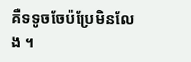គឺទទូចចែប៉ប្រែមិនលែង ។